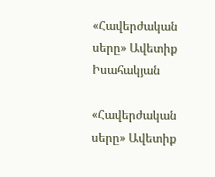«Հավերժական սերը» Ավետիք Իսահակյան

«Հավերժական սերը» Ավետիք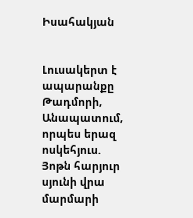Իսահակյան


Լուսակերտ է ապարանքը Թադմորի,
Անապատում, որպես երազ ոսկեհյուս.
Յոթն հարյուր սյունի վրա մարմարի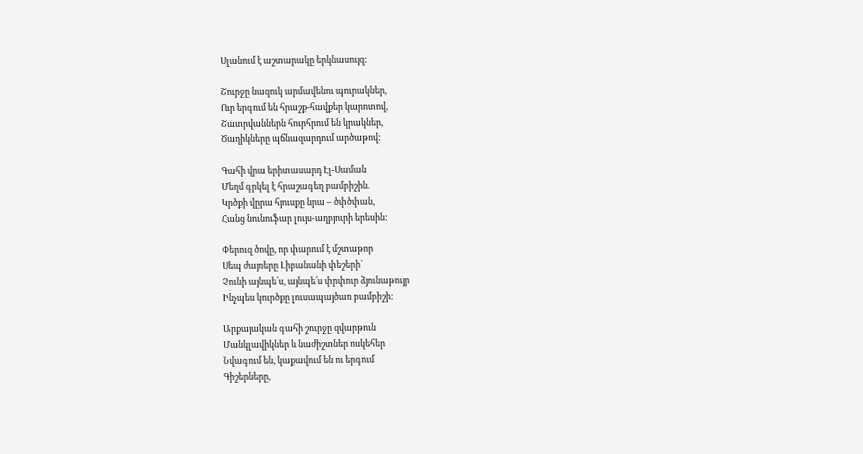Սլանում է աշտարակը երկնասույզ:

Շուրջը նազուկ արմավենու պուրակներ,
Ուր երգում են հրաշք-հավքեր կարոտով,
Շատրվաններն հուրհրում են կրակներ,
Ծաղիկները պճնազարդում արծաթով:

Գահի վրա երիտասարդ Էլ-Սաման
Մեղմ գրկել է հրաշագեղ բամբիշին.
Կրծքի վըրա հյուսքը նրա – ծփծփան,
Հանց նունուֆար լույս-աղբյուրի երեսին:

Փերուզ ծովը, որ փարում է մշտաթոր
Սեպ ժայռերը Լիբանանի փեշերի`
Չունի այնպե՛ս, այնպե՛ս փրփուր ձյունաթույր
Ինչպես կուրծքը լուսապայծառ բամբիշի:

Արքայական գահի շուրջը զվարթուն
Մանկլավիկներ և նաժիշտներ ոսկեհեր
Նվագում են, կաքավում են ու երգում
Գիշերները,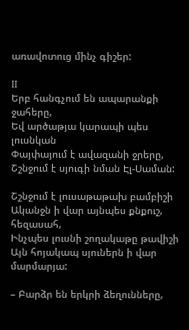առավոտուց մինչ գիշեր:

II
Երբ հանգչում են ապարանքի ջահերը,
Եվ արծաթյա կարապի պես լուսնկան
Փայփայում է ավազանի ջրերը,
Շշնջում է սյուգի նման Էլ-Սաման:

Շշնջում է լուսաթաթախ բամբիշի
Ականջն ի վար այնպես քնքուշ, հեզասահ,
Ինչպես լուսնի շողակաթը թավիշի
Այն հոյակապ սյուներն ի վար մարմարյա:

– Բարձր են երկրի ձեղունները,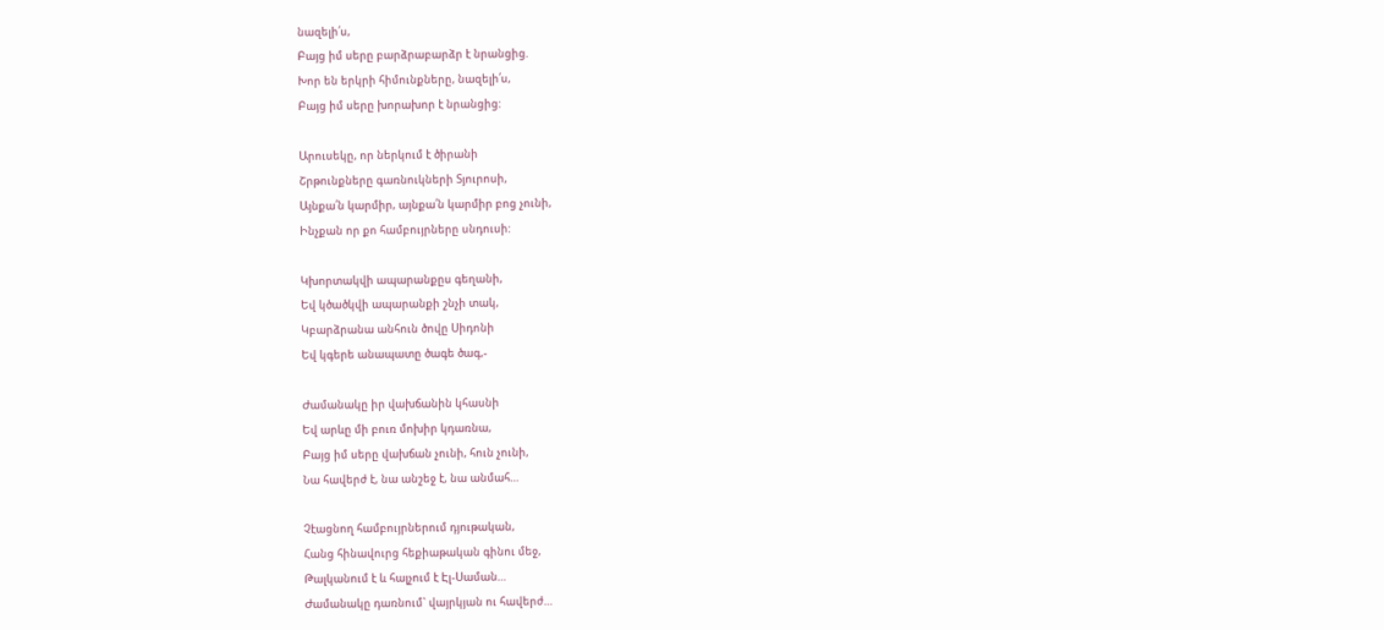նազելի՛ս,
Բայց իմ սերը բարձրաբարձր է նրանցից.
Խոր են երկրի հիմունքները, նազելի՛ս,
Բայց իմ սերը խորախոր է նրանցից:

Արուսեկը, որ ներկում է ծիրանի
Շրթունքները գառնուկների Տյուրոսի,
Այնքա՛ն կարմիր, այնքա՛ն կարմիր բոց չունի,
Ինչքան որ քո համբույրները սնդուսի:

Կխորտակվի ապարանքըս գեղանի,
Եվ կծածկվի ապարանքի շնչի տակ,
Կբարձրանա անհուն ծովը Սիդոնի
Եվ կգերե անապատը ծագե ծագ,-

Ժամանակը իր վախճանին կհասնի
Եվ արևը մի բուռ մոխիր կդառնա,
Բայց իմ սերը վախճան չունի, հուն չունի,
Նա հավերժ է, նա անշեջ է, նա անմահ…

Չէացնող համբույրներում դյութական,
Հանց հինավուրց հեքիաթական գինու մեջ,
Թալկանում է և հալչում է Էլ-Սաման…
Ժամանակը դառնում` վայրկյան ու հավերժ…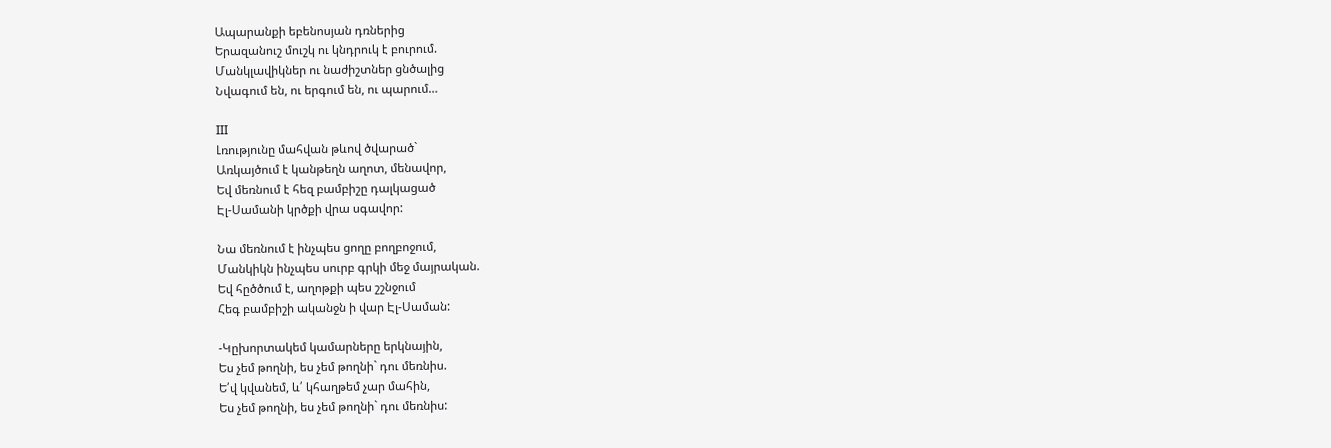Ապարանքի եբենոսյան դռներից
Երազանուշ մուշկ ու կնդրուկ է բուրում.
Մանկլավիկներ ու նաժիշտներ ցնծալից
Նվագում են, ու երգում են, ու պարում…

III
Լռությունը մահվան թևով ծվարած`
Առկայծում է կանթեղն աղոտ, մենավոր,
Եվ մեռնում է հեզ բամբիշը դալկացած
Էլ-Սամանի կրծքի վրա սգավոր:

Նա մեռնում է ինչպես ցողը բողբոջում,
Մանկիկն ինչպես սուրբ գրկի մեջ մայրական.
Եվ հըծծում է, աղոթքի պես շշնջում
Հեգ բամբիշի ականջն ի վար Էլ-Սաման:

-Կըխորտակեմ կամարները երկնային,
Ես չեմ թողնի, ես չեմ թողնի` դու մեռնիս.
Ե՛վ կվանեմ, և՛ կհաղթեմ չար մահին,
Ես չեմ թողնի, ես չեմ թողնի` դու մեռնիս: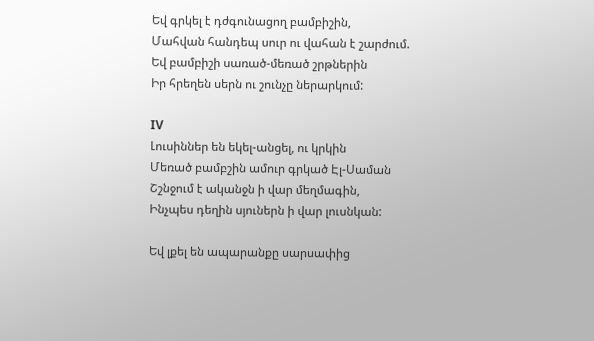Եվ գրկել է դժգունացող բամբիշին,
Մահվան հանդեպ սուր ու վահան է շարժում.
Եվ բամբիշի սառած-մեռած շրթներին
Իր հրեղեն սերն ու շունչը ներարկում:

IV
Լուսիններ են եկել-անցել, ու կրկին
Մեռած բամբշին ամուր գրկած Էլ-Սաման
Շշնջում է ականջն ի վար մեղմագին,
Ինչպես դեղին սյուներն ի վար լուսնկան:

Եվ լքել են ապարանքը սարսափից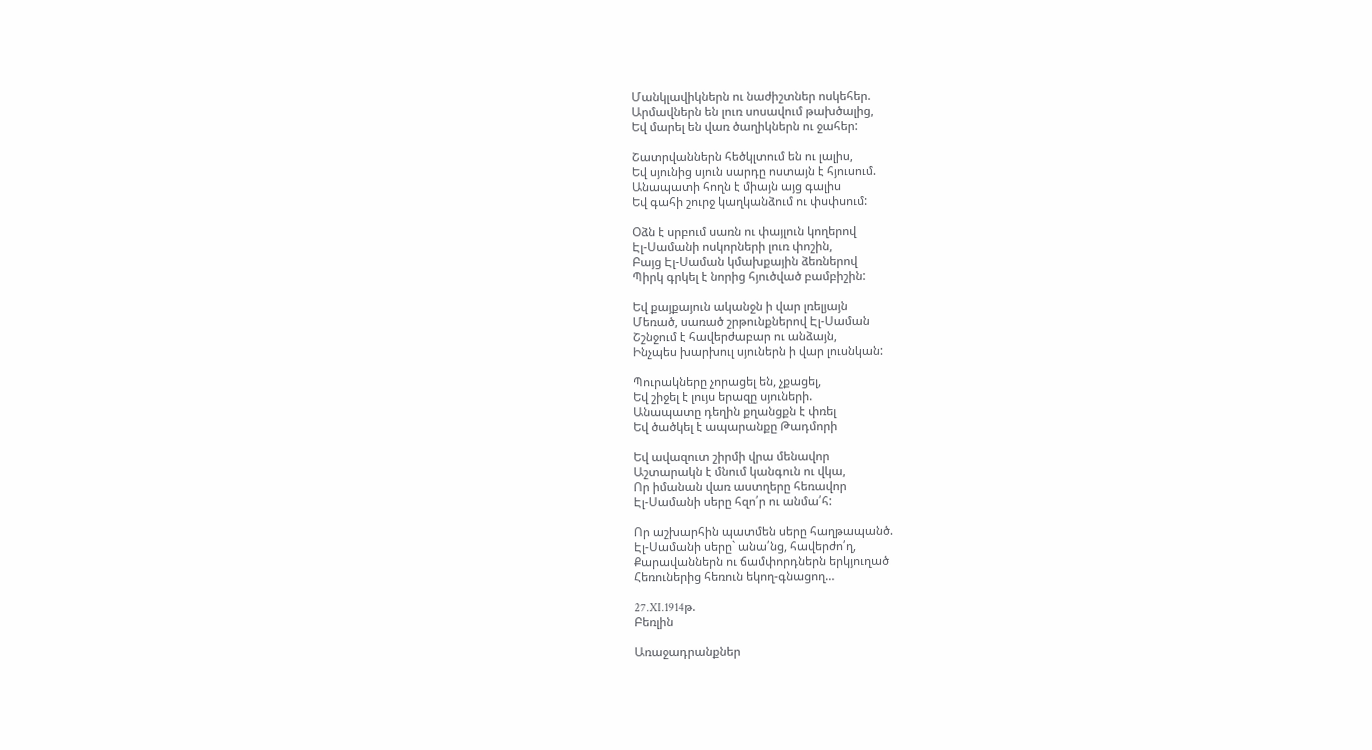Մանկլավիկներն ու նաժիշտներ ոսկեհեր.
Արմավներն են լուռ սոսավում թախծալից,
Եվ մարել են վառ ծաղիկներն ու ջահեր:

Շատրվաններն հեծկլտում են ու լալիս,
Եվ սյունից սյուն սարդը ոստայն է հյուսում.
Անապատի հողն է միայն այց գալիս
Եվ գահի շուրջ կաղկանձում ու փսփսում:

Օձն է սրբում սառն ու փայլուն կողերով
Էլ-Սամանի ոսկորների լուռ փոշին,
Բայց Էլ-Սաման կմախքային ձեռներով
Պիրկ գրկել է նորից հյուծված բամբիշին:

Եվ քայքայուն ականջն ի վար լռելյայն
Մեռած, սառած շրթունքներով Էլ-Սաման
Շշնջում է հավերժաբար ու անձայն,
Ինչպես խարխուլ սյուներն ի վար լուսնկան:

Պուրակները չորացել են, չքացել,
Եվ շիջել է լույս երազը սյուների.
Անապատը դեղին քղանցքն է փռել
Եվ ծածկել է ապարանքը Թադմորի

Եվ ավազուտ շիրմի վրա մենավոր
Աշտարակն է մնում կանգուն ու վկա,
Որ իմանան վառ աստղերը հեռավոր
Էլ-Սամանի սերը հզո՛ր ու անմա՛հ:

Որ աշխարհին պատմեն սերը հաղթապանծ.
Էլ-Սամանի սերը` անա՛նց, հավերժո՛ղ,
Քարավաններն ու ճամփորդներն երկյուղած
Հեռուներից հեռուն եկող-գնացող…

27.XI.1914թ.
Բեռլին

Առաջադրանքներ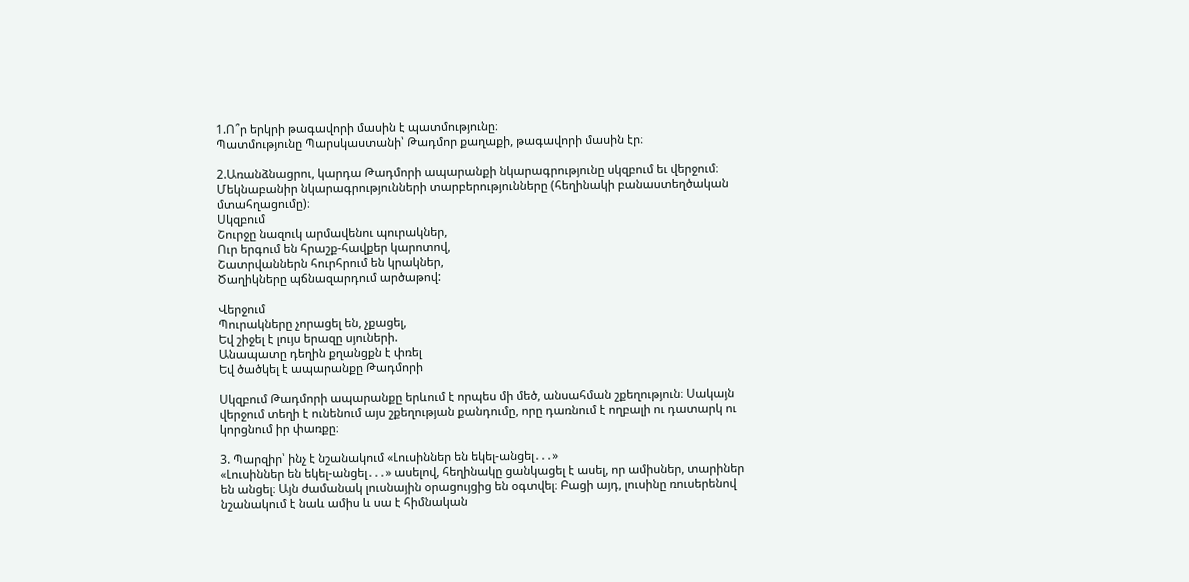1.Ո՞ր երկրի թագավորի մասին է պատմությունը։
Պատմությունը Պարսկաստանի՝ Թադմոր քաղաքի, թագավորի մասին էր։

2.Առանձնացրու, կարդա Թադմորի ապարանքի նկարագրությունը սկզբում եւ վերջում։ Մեկնաբանիր նկարագրությունների տարբերությունները (հեղինակի բանաստեղծական մտահղացումը)։
Սկզբում
Շուրջը նազուկ արմավենու պուրակներ,
Ուր երգում են հրաշք-հավքեր կարոտով,
Շատրվաններն հուրհրում են կրակներ,
Ծաղիկները պճնազարդում արծաթով:

Վերջում
Պուրակները չորացել են, չքացել,
Եվ շիջել է լույս երազը սյուների.
Անապատը դեղին քղանցքն է փռել
Եվ ծածկել է ապարանքը Թադմորի

Սկզբում Թադմորի ապարանքը երևում է որպես մի մեծ, անսահման շքեղություն։ Սակայն վերջում տեղի է ունենում այս շքեղության քանդումը, որը դառնում է ողբալի ու դատարկ ու կորցնում իր փառքը։

3. Պարզիր՝ ինչ է նշանակում «Լուսիններ են եկել-անցել․․․»
«Լուսիններ են եկել-անցել․․․» ասելով, հեղինակը ցանկացել է ասել, որ ամիսներ, տարիներ են անցել։ Այն ժամանակ լուսնային օրացույցից են օգտվել։ Բացի այդ, լուսինը ռուսերենով նշանակում է նաև ամիս և սա է հիմնական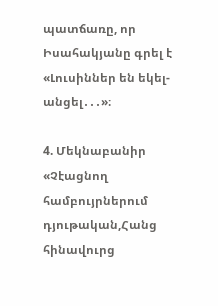պատճառը, որ Իսահակյանը գրել է «Լուսիններ են եկել-անցել․․․»։

4. Մեկնաբանիր «Չէացնող համբույրներում դյութական,Հանց հինավուրց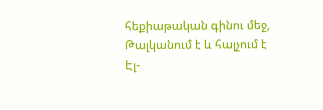հեքիաթական գինու մեջ, Թալկանում է և հալչում է Էլ-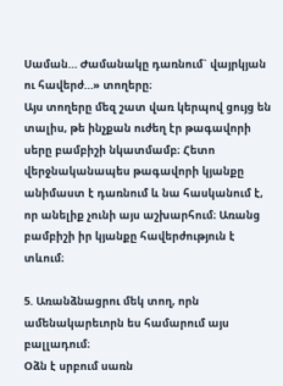Սաման… Ժամանակը դառնում` վայրկյան ու հավերժ…» տողերը։
Այս տողերը մեզ շատ վառ կերպով ցույց են տալիս, թե ինչքան ուժեղ էր թագավորի սերը բամբիշի նկատմամբ։ Հետո վերջնականապես թագավորի կյանքը անիմաստ է դառնում և նա հասկանում է, որ անելիք չունի այս աշխարհում։ Առանց բամբիշի իր կյանքը հավերժություն է տևում։

5. Առանձնացրու մեկ տող, որն ամենակարեւորն ես համարում այս բալլադում։
Օձն է սրբում սառն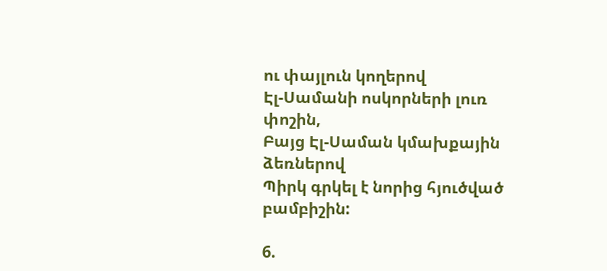ու փայլուն կողերով
Էլ-Սամանի ոսկորների լուռ փոշին,
Բայց Էլ-Սաման կմախքային ձեռներով
Պիրկ գրկել է նորից հյուծված բամբիշին:

6.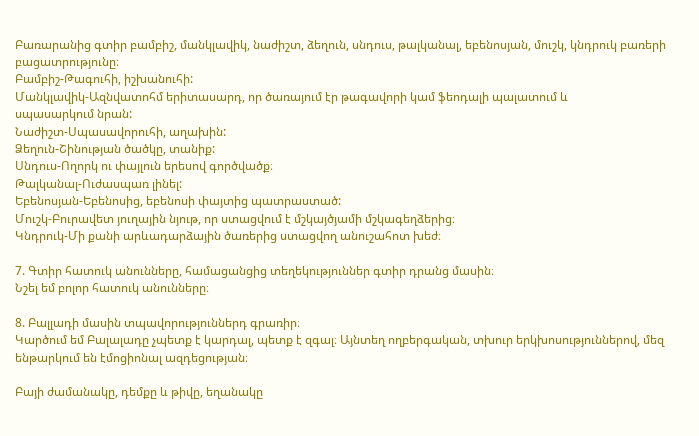Բառարանից գտիր բամբիշ, մանկլավիկ, նաժիշտ, ձեղուն, սնդուս, թալկանալ, եբենոսյան, մուշկ, կնդրուկ բառերի բացատրությունը։
Բամբիշ-Թագուհի, իշխանուհի:
Մանկլավիկ-Ազնվատոհմ երիտասարդ, որ ծառայում էր թագավորի կամ ֆեոդալի պալատում և
սպասարկում նրան:
Նաժիշտ-Սպասավորուհի, աղախին:
Ձեղուն-Շինության ծածկը, տանիք:
Սնդուս-Ողորկ ու փայլուն երեսով գործվածք։
Թալկանալ-Ուժասպառ լինել:
Եբենոսյան-Եբենոսից, եբենոսի փայտից պատրաստած:
Մուշկ-Բուրավետ յուղային նյութ, որ ստացվում է մշկայծյամի մշկագեղձերից։
Կնդրուկ-Մի քանի արևադարձային ծառերից ստացվող անուշահոտ խեժ։

7. Գտիր հատուկ անունները, համացանցից տեղեկություններ գտիր դրանց մասին։
Նշել եմ բոլոր հատուկ անունները։

8. Բալլադի մասին տպավորություններդ գրառիր։
Կարծում եմ Բալալադը չպետք է կարդալ, պետք է զգալ։ Այնտեղ ողբերգական, տխուր երկխոսություններով, մեզ ենթարկում են էմոցիոնալ ազդեցության։

Բայի ժամանակը, դեմքը և թիվը, եղանակը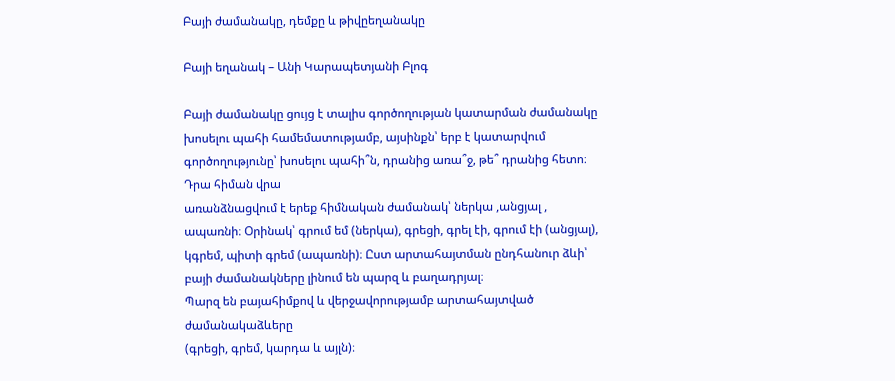Բայի ժամանակը, դեմքը և թիվըեղանակը

Բայի եղանակ – Անի Կարապետյանի Բլոգ

Բայի ժամանակը ցույց է տալիս գործողության կատարման ժամանակը խոսելու պահի համեմատությամբ, այսինքն՝ երբ է կատարվում գործողությունը՝ խոսելու պահի՞ն, դրանից առա՞ջ, թե՞ դրանից հետո։ Դրա հիման վրա
առանձնացվում է երեք հիմնական ժամանակ՝ ներկա ,անցյալ ,
ապառնի։ Օրինակ՝ գրում եմ (ներկա), գրեցի, գրել էի, գրում էի (անցյալ), կգրեմ, պիտի գրեմ (ապառնի)։ Ըստ արտահայտման ընդհանուր ձևի՝ բայի ժամանակները լինում են պարզ և բաղադրյալ։
Պարզ են բայահիմքով և վերջավորությամբ արտահայտված ժամանակաձևերը
(գրեցի, գրեմ, կարդա և այլն)։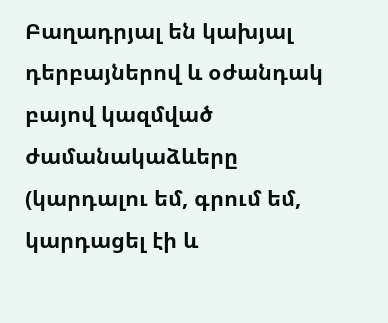Բաղադրյալ են կախյալ դերբայներով և օժանդակ բայով կազմված ժամանակաձևերը (կարդալու եմ, գրում եմ, կարդացել էի և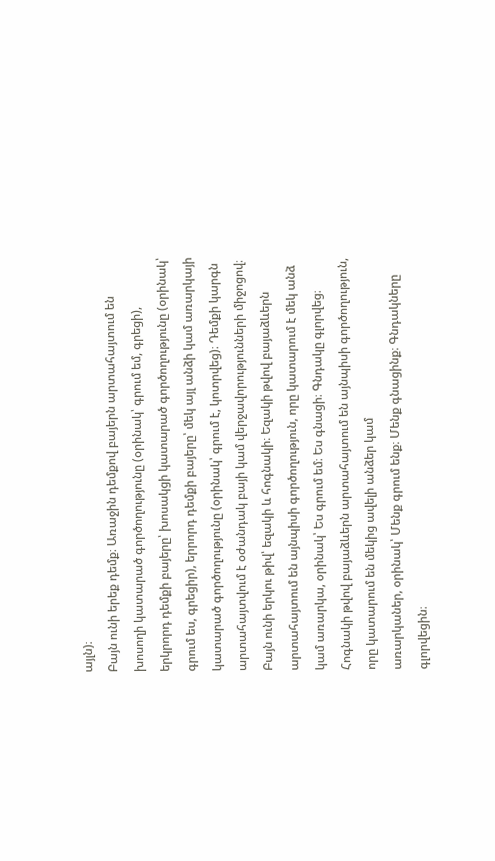այլն)։
Բայն ունի երեք դեմք։ Առաջին դեմքով բայերն արտահայտում են խոսողի կատարած գործողությունը (օրինակ՝ գրում եմ, գրեցի), երկրորդ դեմքի բայերը՝ խոսակցի կատարած գործողությունը (օրինակ՝ գրում ես, գրեցիր), երրորդ դեմքի բայերը՝ մեկ այլ անձի կամ առարկայի կատարած գործողությունը (օրինակ՝ գրում է, կոտրվեց)։ Դեմքի կարգն արտահայտվում է օժանդակ բայի կամ վերջավորությունների միջոցով։
Բայն ունի երկու թիվ՝ եզակի և հոգնակի։ Եզակի թվով բայաձևերն արտահայտում են այնպիսի գործողություն, որը կատարում է մեկ անձ կամ առարկա, օրինակ՝ Ես գրում եմ։ Ես գնացի։ Գնդակը գլորվեց։ Հոգնակի թվով բայաձևերն արտահայտում են այնպիսի գործողություն, որը կատարում են մեկից ավելի անձեր կամ
առարկաներ, օրինակ՝ Մենք գրում ենք։ Մենք գնացինք։ Գնդակները գլորվեցին։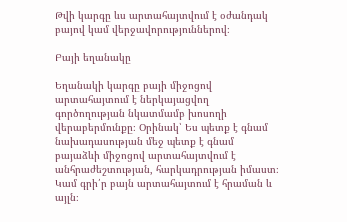Թվի կարգը ևս արտահայտվում է օժանդակ բայով կամ վերջավորություններով։

Բայի եղանակը

Եղանակի կարգը բայի միջոցով արտահայտում է ներկայացվող գործողության նկատմամբ խոսողի վերաբերմունքը։ Օրինակ՝ Ես պետք է գնամ նախադասության մեջ պետք է գնամ բայաձևի միջոցով արտահայտվում է անհրաժեշտության, հարկադրության իմաստ։ Կամ գրի՛ր բայն արտահայտում է հրաման և այլն։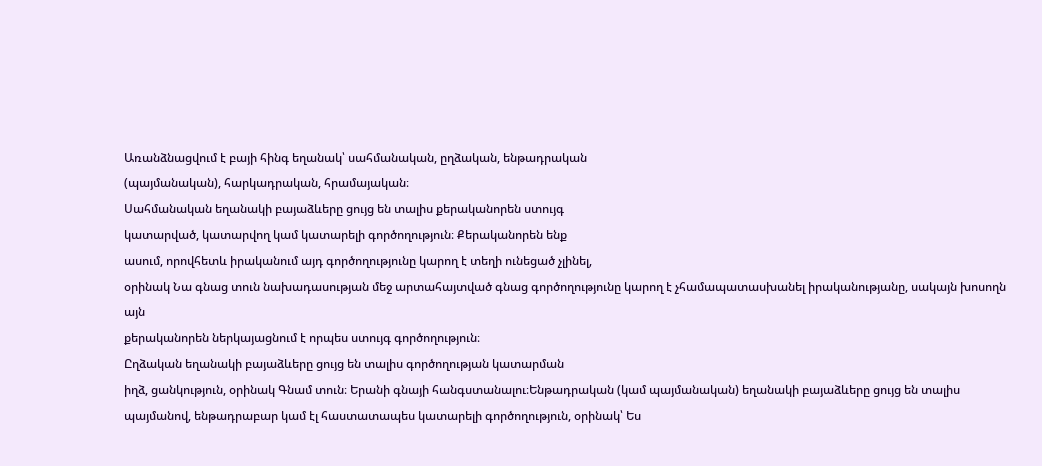Առանձնացվում է բայի հինգ եղանակ՝ սահմանական, ըղձական, ենթադրական
(պայմանական), հարկադրական, հրամայական։
Սահմանական եղանակի բայաձևերը ցույց են տալիս քերականորեն ստույգ
կատարված, կատարվող կամ կատարելի գործողություն։ Քերականորեն ենք
ասում, որովհետև իրականում այդ գործողությունը կարող է տեղի ունեցած չլինել,
օրինակ Նա գնաց տուն նախադասության մեջ արտահայտված գնաց գործողությունը կարող է չհամապատասխանել իրականությանը, սակայն խոսողն այն
քերականորեն ներկայացնում է որպես ստույգ գործողություն։
Ըղձական եղանակի բայաձևերը ցույց են տալիս գործողության կատարման
իղձ, ցանկություն, օրինակ Գնամ տուն։ Երանի գնայի հանգստանալու։Ենթադրական (կամ պայմանական) եղանակի բայաձևերը ցույց են տալիս
պայմանով, ենթադրաբար կամ էլ հաստատապես կատարելի գործողություն, օրինակ՝ Ես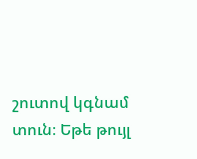շուտով կգնամ տուն։ Եթե թույլ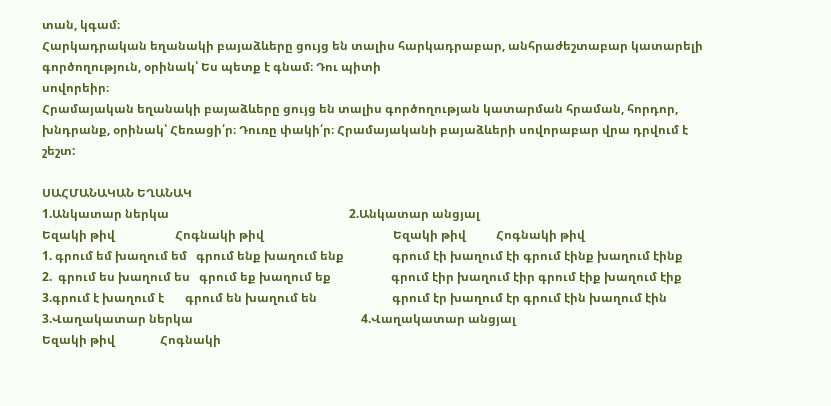տան, կգամ։
Հարկադրական եղանակի բայաձևերը ցույց են տալիս հարկադրաբար, անհրաժեշտաբար կատարելի գործողություն, օրինակ՝ Ես պետք է գնամ։ Դու պիտի
սովորեիր։
Հրամայական եղանակի բայաձևերը ցույց են տալիս գործողության կատարման հրաման, հորդոր, խնդրանք, օրինակ՝ Հեռացի՛ր։ Դուռը փակի՛ր։ Հրամայականի բայաձևերի սովորաբար վրա դրվում է շեշտ:

ՍԱՀՄԱՆԱԿԱՆ ԵՂԱՆԱԿ
1.Անկատար ներկա                                                            2.Անկատար անցյալ
Եզակի թիվ                    Հոգնակի թիվ                                           Եզակի թիվ          Հոգնակի թիվ
1. գրում եմ խաղում եմ   գրում ենք խաղում ենք                գրում էի խաղում էի գրում էինք խաղում էինք
2.  գրում ես խաղում ես   գրում եք խաղում եք                    գրում էիր խաղում էիր գրում էիք խաղում էիք
3.գրում է խաղում է       գրում են խաղում են                         գրում էր խաղում էր գրում էին խաղում էին
3.Վաղակատար ներկա                                                        4.Վաղակատար անցյալ
Եզակի թիվ               Հոգնակի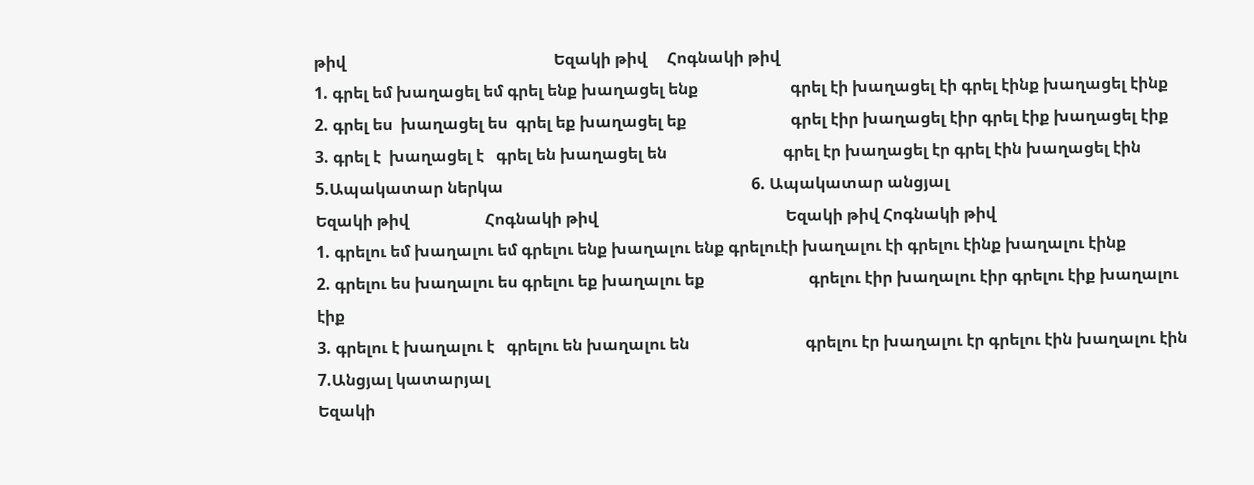թիվ                                                    Եզակի թիվ     Հոգնակի թիվ
1. գրել եմ խաղացել եմ գրել ենք խաղացել ենք                       գրել էի խաղացել էի գրել էինք խաղացել էինք
2. գրել ես  խաղացել ես  գրել եք խաղացել եք                          գրել էիր խաղացել էիր գրել էիք խաղացել էիք
3. գրել է  խաղացել է   գրել են խաղացել են                             գրել էր խաղացել էր գրել էին խաղացել էին
5.Ապակատար ներկա                                                              6. Ապակատար անցյալ
Եզակի թիվ                   Հոգնակի թիվ                                               Եզակի թիվ Հոգնակի թիվ
1. գրելու եմ խաղալու եմ գրելու ենք խաղալու ենք գրելուէի խաղալու էի գրելու էինք խաղալու էինք
2. գրելու ես խաղալու ես գրելու եք խաղալու եք                          գրելու էիր խաղալու էիր գրելու էիք խաղալու էիք
3. գրելու է խաղալու է   գրելու են խաղալու են                             գրելու էր խաղալու էր գրելու էին խաղալու էին
7.Անցյալ կատարյալ
Եզակի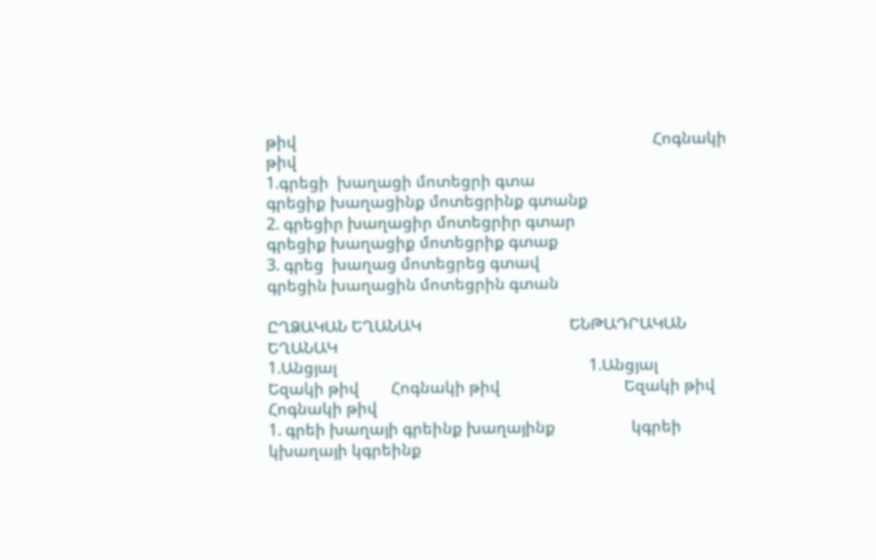թիվ                                                                                         Հոգնակի թիվ
1.գրեցի  խաղացի մոտեցրի գտա                                     գրեցիք խաղացինք մոտեցրինք գտանք
2. գրեցիր խաղացիր մոտեցրիր գտար                               գրեցիք խաղացիք մոտեցրիք գտաք
3. գրեց  խաղաց մոտեցրեց գտավ                                      գրեցին խաղացին մոտեցրին գտան

ԸՂՁԱԿԱՆ ԵՂԱՆԱԿ                                     ԵՆԹԱԴՐԱԿԱՆ ԵՂԱՆԱԿ
1.Անցյալ                                                               1.Անցյալ
Եզակի թիվ        Հոգնակի թիվ                               Եզակի թիվ Հոգնակի թիվ
1. գրեի խաղայի գրեինք խաղայինք                   կգրեի կխաղայի կգրեինք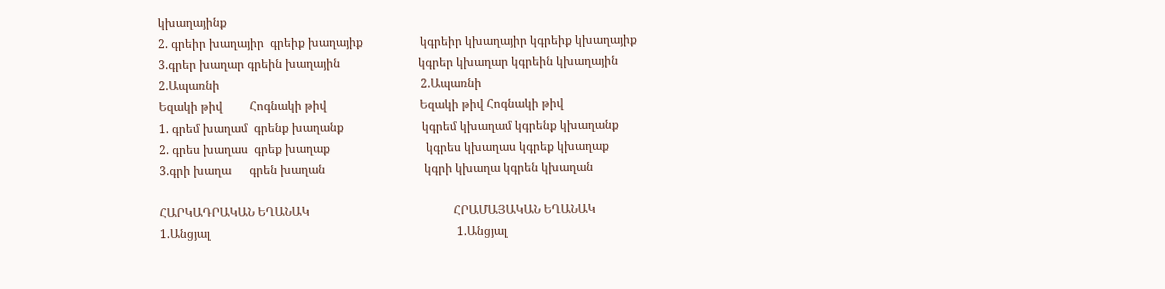կխաղայինք
2. գրեիր խաղայիր  գրեիք խաղայիք                   կգրեիր կխաղայիր կգրեիք կխաղայիք
3.գրեր խաղար գրեին խաղային                          կգրեր կխաղար կգրեին կխաղային
2.Ապառնի                                                                   2.Ապառնի
Եզակի թիվ         Հոգնակի թիվ                               Եզակի թիվ Հոգնակի թիվ
1. գրեմ խաղամ  գրենք խաղանք                          կգրեմ կխաղամ կգրենք կխաղանք
2. գրես խաղաս  գրեք խաղաք                                կգրես կխաղաս կգրեք կխաղաք
3.գրի խաղա      գրեն խաղան                                 կգրի կխաղա կգրեն կխաղան

ՀԱՐԿԱԴՐԱԿԱՆ ԵՂԱՆԱԿ                                                ՀՐԱՄԱՅԱԿԱՆ ԵՂԱՆԱԿ
1.Անցյալ                                                                                  1.Անցյալ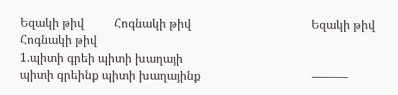Եզակի թիվ          Հոգնակի թիվ                                        Եզակի թիվ Հոգնակի թիվ
1.պիտի գրեի պիտի խաղայի
պիտի գրեինք պիտի խաղայինք                                     ———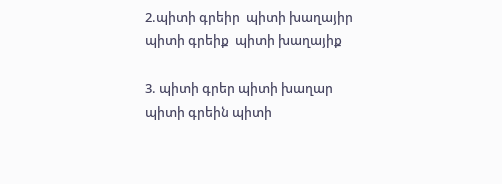2.պիտի գրեիր  պիտի խաղայիր
պիտի գրեիք  պիտի խաղայիք

3. պիտի գրեր պիտի խաղար
պիտի գրեին պիտի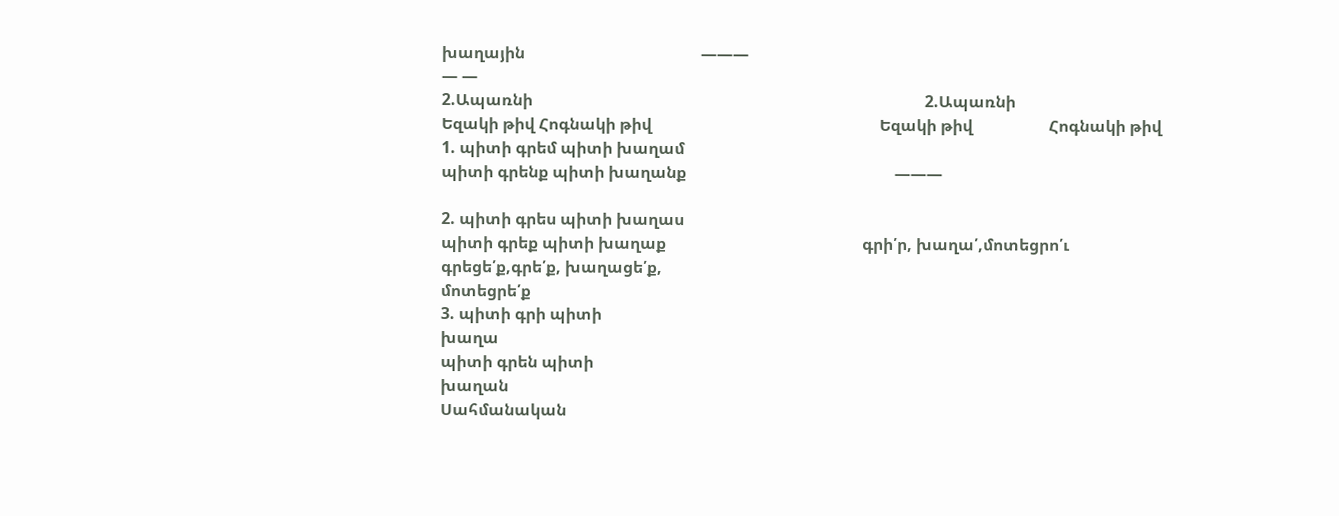խաղային                                            ———
— —
2.Ապառնի                                                                                                  2.Ապառնի
Եզակի թիվ Հոգնակի թիվ                                                         Եզակի թիվ                   Հոգնակի թիվ
1. պիտի գրեմ պիտի խաղամ
պիտի գրենք պիտի խաղանք                                                    ———

2. պիտի գրես պիտի խաղաս
պիտի գրեք պիտի խաղաք                                                 գրի՛ր, խաղա՛,մոտեցրո՛ւ                                                                                                                        գրեցե՛ք,գրե՛ք, խաղացե՛ք,
մոտեցրե՛ք
3. պիտի գրի պիտի
խաղա
պիտի գրեն պիտի
խաղան
Սահմանական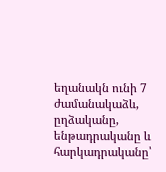եղանակն ունի 7 ժամանակաձև, ըղձականը, ենթադրականը և հարկադրականը՝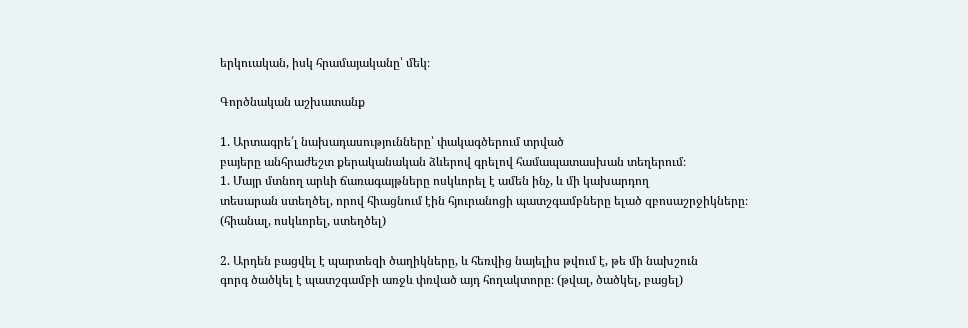երկուական, իսկ հրամայականը՝ մեկ։

Գործնական աշխատանք

1. Արտագրե՛լ նախադասությունները՝ փակագծերում տրված
բայերը անհրաժեշտ քերականական ձևերով գրելով համապատասխան տեղերում։
1. Մայր մտնող արևի ճառագայթները ոսկևորել է ամեն ինչ, և մի կախարդող
տեսարան ստեղծել, որով հիացնում էին հյուրանոցի պատշգամբները ելած զբոսաշրջիկները։
(հիանալ, ոսկևորել, ստեղծել)

2. Արդեն բացվել է պարտեզի ծաղիկները, և հեռվից նայելիս թվում է, թե մի նախշուն
գորգ ծածկել է պատշգամբի առջև փռված այդ հողակտորը։ (թվալ, ծածկել, բացել)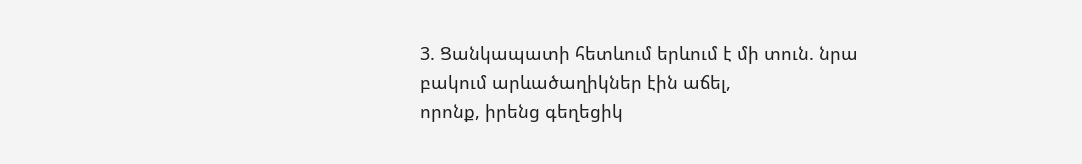3. Ցանկապատի հետևում երևում է մի տուն. նրա բակում արևածաղիկներ էին աճել,
որոնք, իրենց գեղեցիկ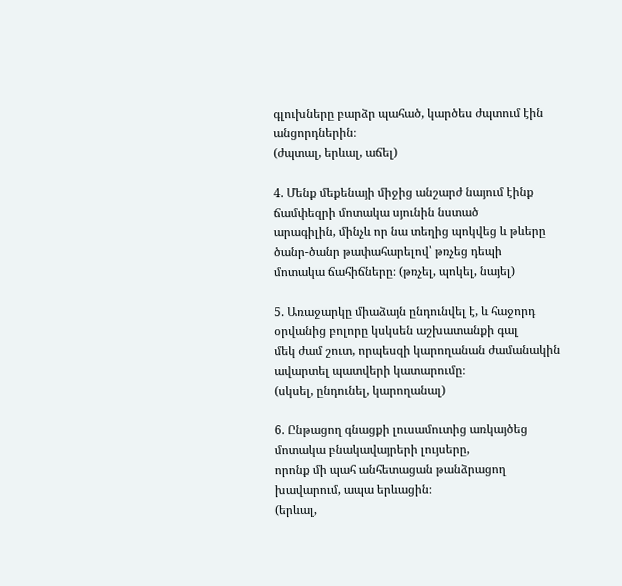գլուխները բարձր պահած, կարծես ժպտում էին անցորդներին։
(ժպտալ, երևալ, աճել)

4. Մենք մեքենայի միջից անշարժ նայում էինք ճամփեզրի մոտակա սյունին նստած
արագիլին, մինչև որ նա տեղից պոկվեց և թևերը ծանր-ծանր թափահարելով՝ թռչեց դեպի
մոտակա ճահիճները։ (թռչել, պոկել, նայել)

5. Առաջարկը միաձայն ընդունվել է, և հաջորդ օրվանից բոլորը կսկսեն աշխատանքի գալ
մեկ ժամ շուտ, որպեսզի կարողանան ժամանակին ավարտել պատվերի կատարումը։
(սկսել, ընդունել, կարողանալ)

6. Ընթացող գնացքի լուսամուտից առկայծեց մոտակա բնակավայրերի լույսերը,
որոնք մի պահ անհետացան թանձրացող խավարում, ապա երևացին։
(երևալ,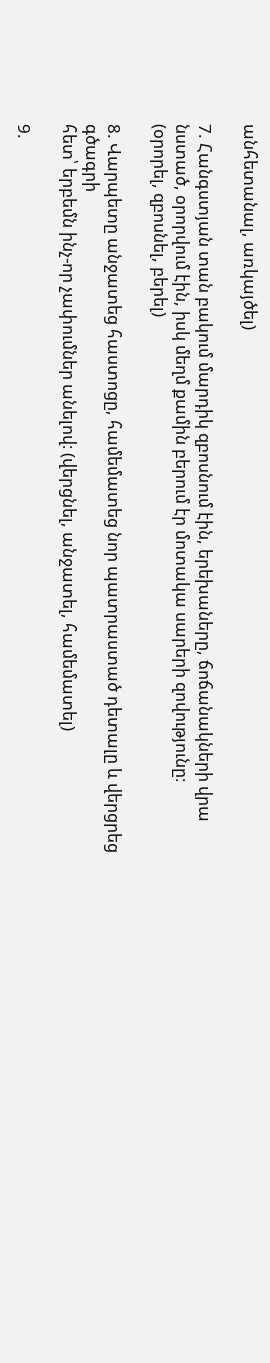անհետանալ, առկայծել)

7. Հանգստյան տան բակում մարդիկ զբոսնում էին, երեխաները, ճոճանակների վրա
նստած, օրորվում էին, իսկ մեղմ քամին բերում էր մոտակա սարերի զովությունը։
(օրորել, զբոսնել, բերել)

8. Վարպետը անջատեց հաստոցը, համեմատեց նոր պատրաստած դետալը և վերցրեց գծագրի
հետ՝ երբեմն ինչ-որ չափումներ անելով։ (վերցնել, անջատել, համեմատել)

9.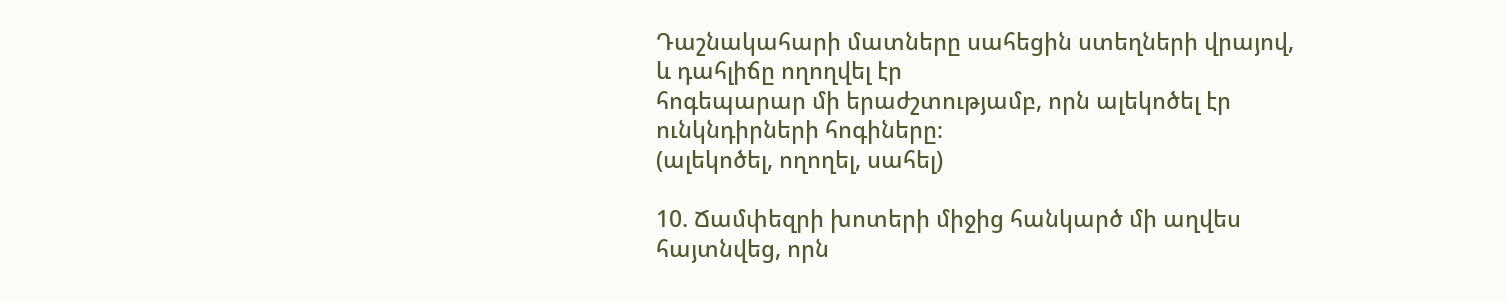Դաշնակահարի մատները սահեցին ստեղների վրայով, և դահլիճը ողողվել էր
հոգեպարար մի երաժշտությամբ, որն ալեկոծել էր ունկնդիրների հոգիները։
(ալեկոծել, ողողել, սահել)

10. Ճամփեզրի խոտերի միջից հանկարծ մի աղվես հայտնվեց, որն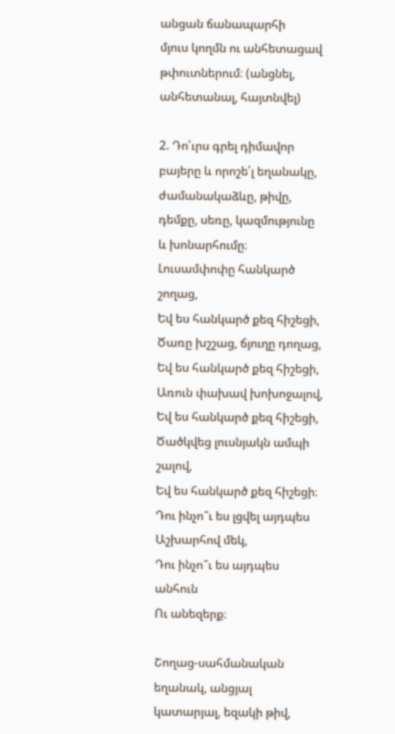անցան ճանապարհի
մյուս կողմն ու անհետացավ թփուտներում։ (անցնել, անհետանալ, հայտնվել)

2. Դո՛ւրս գրել դիմավոր բայերը և որոշե՛լ եղանակը,
ժամանակաձևը, թիվը, դեմքը, սեռը, կազմությունը և խոնարհումը։
Լուսամփոփը հանկարծ շողաց,
Եվ ես հանկարծ քեզ հիշեցի,
Ծառը խշշաց, ճյուղը դողաց,
Եվ ես հանկարծ քեզ հիշեցի,
Առուն փախավ խոխոջալով,
Եվ ես հանկարծ քեզ հիշեցի,
Ծածկվեց լուսնյակն ամպի շալով,
Եվ ես հանկարծ քեզ հիշեցի։
Դու ինչո՞ւ ես լցվել այդպես
Աշխարհով մեկ,
Դու ինչո՞ւ ես այդպես անհուն
Ու անեզերք։

Շողաց-սահմանական եղանակ, անցյալ կատարյալ, եզակի թիվ,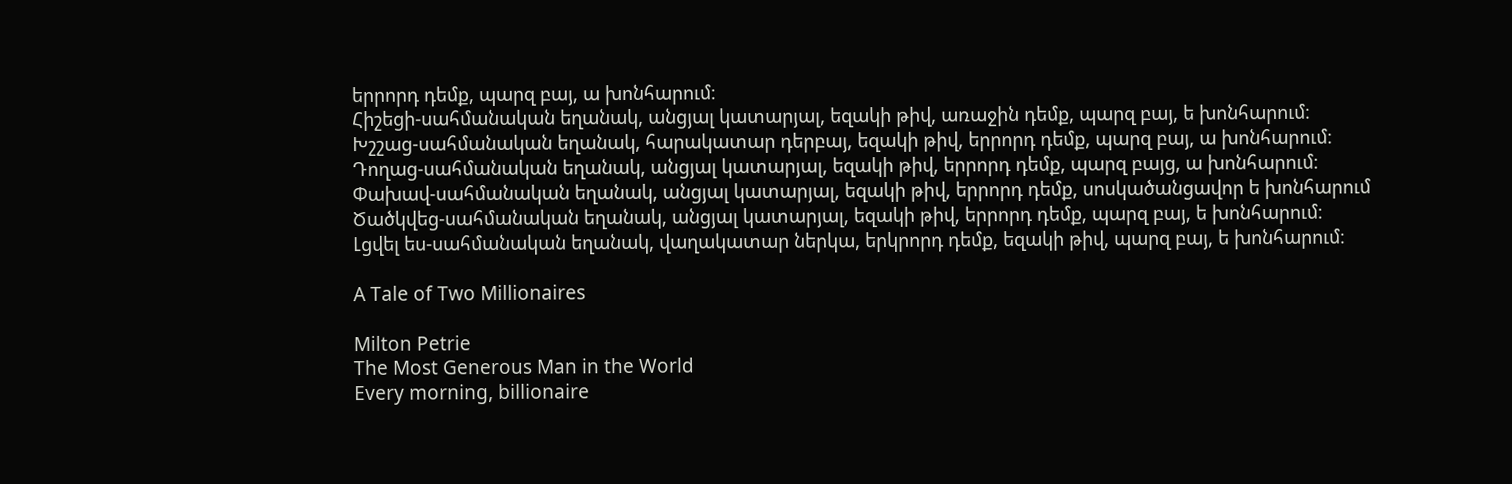երրորդ դեմք, պարզ բայ, ա խոնհարում։
Հիշեցի-սահմանական եղանակ, անցյալ կատարյալ, եզակի թիվ, առաջին դեմք, պարզ բայ, ե խոնհարում։
Խշշաց-սահմանական եղանակ, հարակատար դերբայ, եզակի թիվ, երրորդ դեմք, պարզ բայ, ա խոնհարում։
Դողաց-սահմանական եղանակ, անցյալ կատարյալ, եզակի թիվ, երրորդ դեմք, պարզ բայց, ա խոնհարում։
Փախավ-սահմանական եղանակ, անցյալ կատարյալ, եզակի թիվ, երրորդ դեմք, սոսկածանցավոր ե խոնհարում
Ծածկվեց-սահմանական եղանակ, անցյալ կատարյալ, եզակի թիվ, երրորդ դեմք, պարզ բայ, ե խոնհարում։
Լցվել ես-սահմանական եղանակ, վաղակատար ներկա, երկրորդ դեմք, եզակի թիվ, պարզ բայ, ե խոնհարում։

A Tale of Two Millionaires

Milton Petrie
The Most Generous Man in the World
Every morning, billionaire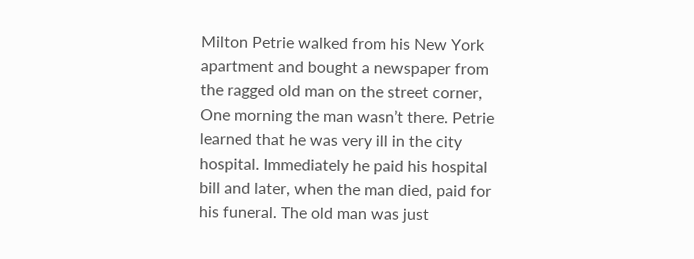Milton Petrie walked from his New York apartment and bought a newspaper from the ragged old man on the street corner, One morning the man wasn’t there. Petrie learned that he was very ill in the city hospital. Immediately he paid his hospital bill and later, when the man died, paid for his funeral. The old man was just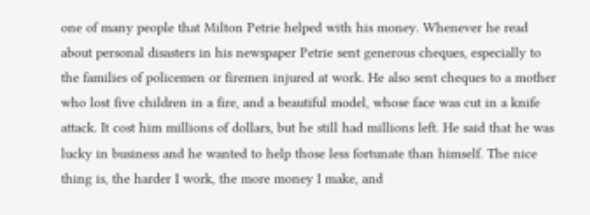one of many people that Milton Petrie helped with his money. Whenever he read about personal disasters in his newspaper Petrie sent generous cheques, especially to the families of policemen or firemen injured at work. He also sent cheques to a mother who lost five children in a fire, and a beautiful model, whose face was cut in a knife attack. It cost him millions of dollars, but he still had millions left. He said that he was lucky in business and he wanted to help those less fortunate than himself. The nice thing is, the harder I work, the more money I make, and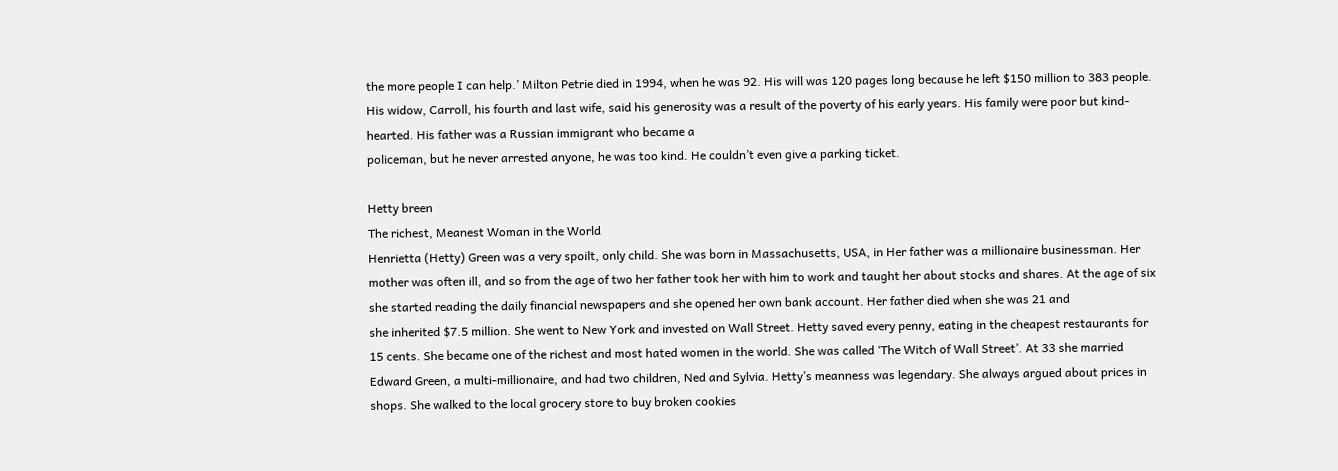the more people I can help.’ Milton Petrie died in 1994, when he was 92. His will was 120 pages long because he left $150 million to 383 people. His widow, Carroll, his fourth and last wife, said his generosity was a result of the poverty of his early years. His family were poor but kind-hearted. His father was a Russian immigrant who became a
policeman, but he never arrested anyone, he was too kind. He couldn’t even give a parking ticket.

Hetty breen
The richest, Meanest Woman in the World
Henrietta (Hetty) Green was a very spoilt, only child. She was born in Massachusetts, USA, in Her father was a millionaire businessman. Her mother was often ill, and so from the age of two her father took her with him to work and taught her about stocks and shares. At the age of six she started reading the daily financial newspapers and she opened her own bank account. Her father died when she was 21 and
she inherited $7.5 million. She went to New York and invested on Wall Street. Hetty saved every penny, eating in the cheapest restaurants for 15 cents. She became one of the richest and most hated women in the world. She was called ‘The Witch of Wall Street’. At 33 she married Edward Green, a multi-millionaire, and had two children, Ned and Sylvia. Hetty’s meanness was legendary. She always argued about prices in shops. She walked to the local grocery store to buy broken cookies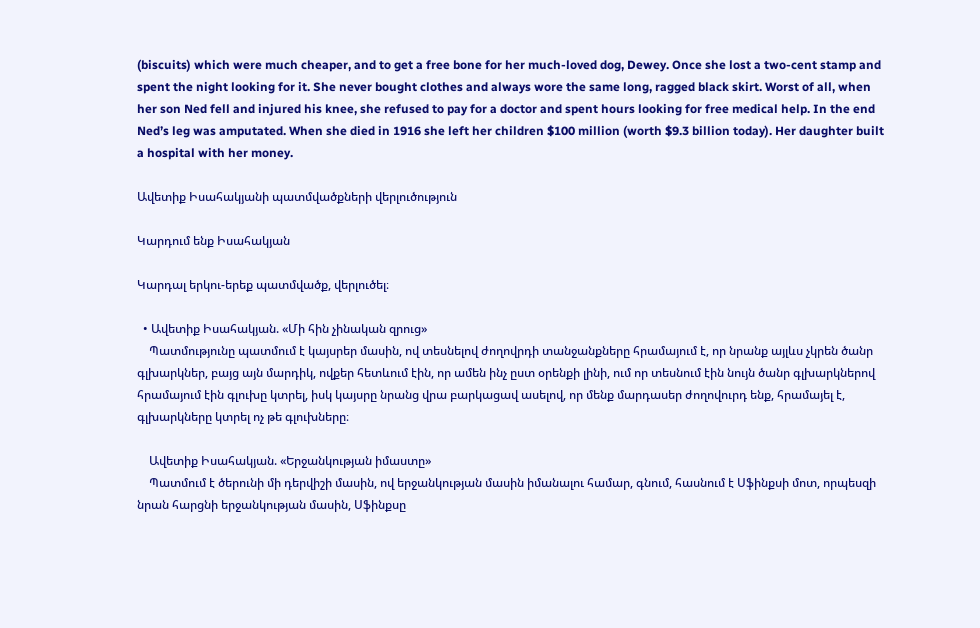(biscuits) which were much cheaper, and to get a free bone for her much-loved dog, Dewey. Once she lost a two-cent stamp and spent the night looking for it. She never bought clothes and always wore the same long, ragged black skirt. Worst of all, when her son Ned fell and injured his knee, she refused to pay for a doctor and spent hours looking for free medical help. In the end Ned’s leg was amputated. When she died in 1916 she left her children $100 million (worth $9.3 billion today). Her daughter built a hospital with her money.

Ավետիք Իսահակյանի պատմվածքների վերլուծություն

Կարդում ենք Իսահակյան

Կարդալ երկու-երեք պատմվածք, վերլուծել։

  • Ավետիք Իսահակյան. «Մի հին չինական զրուց»
    Պատմությունը պատմում է կայսրեր մասին, ով տեսնելով ժողովրդի տանջանքները հրամայում է, որ նրանք այլևս չկրեն ծանր գլխարկներ, բայց այն մարդիկ, ովքեր հետևում էին, որ ամեն ինչ ըստ օրենքի լինի, ում որ տեսնում էին նույն ծանր գլխարկներով հրամայում էին գլուխը կտրել, իսկ կայսրը նրանց վրա բարկացավ ասելով, որ մենք մարդասեր ժողովուրդ ենք, հրամայել է, գլխարկները կտրել ոչ թե գլուխները։

    Ավետիք Իսահակյան. «Երջանկության իմաստը»
    Պատմում է ծերունի մի դերվիշի մասին, ով երջանկության մասին իմանալու համար, գնում, հասնում է Սֆինքսի մոտ, որպեսզի նրան հարցնի երջանկության մասին, Սֆինքսը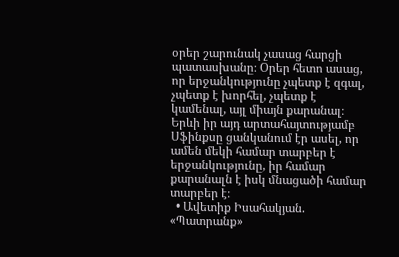օրեր շարունակ չասաց հարցի պատասխանը։ Օրեր հետո ասաց, որ երջանկությունը չպետք է զգալ, չպետք է խորհել, չպետք է կամենալ, այլ միայն քարանալ։ Երևի իր այդ արտահայտությամբ Սֆինքսը ցանկանում էր ասել, որ ամեն մեկի համար տարբեր է երջանկությունը, իր համար քարանալն է իսկ մնացածի համար տարբեր է։
  • Ավետիք Իսահակյան. «Պատրանք»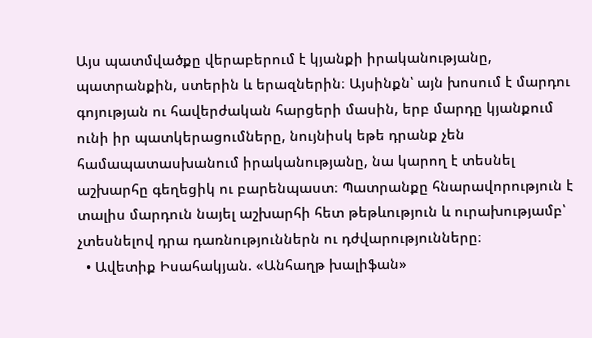Այս պատմվածքը վերաբերում է կյանքի իրականությանը, պատրանքին, ստերին և երազներին։ Այսինքն՝ այն խոսում է մարդու գոյության ու հավերժական հարցերի մասին, երբ մարդը կյանքում ունի իր պատկերացումները, նույնիսկ եթե դրանք չեն համապատասխանում իրականությանը, նա կարող է տեսնել աշխարհը գեղեցիկ ու բարենպաստ։ Պատրանքը հնարավորություն է տալիս մարդուն նայել աշխարհի հետ թեթևություն և ուրախությամբ՝ չտեսնելով դրա դառնություններն ու դժվարությունները։
  • Ավետիք Իսահակյան. «Անհաղթ խալիֆան»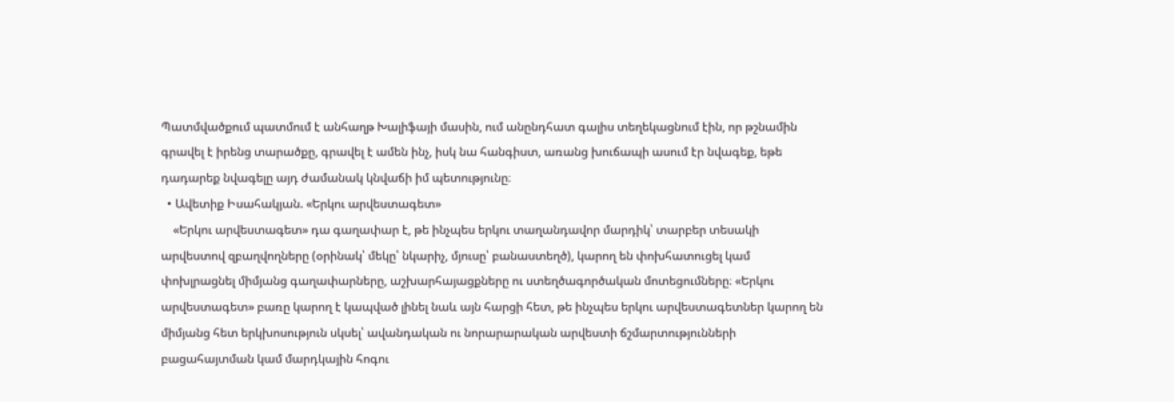Պատմվածքում պատմում է անհաղթ Խալիֆայի մասին, ում անընդհատ գալիս տեղեկացնում էին, որ թշնամին գրավել է իրենց տարածքը, գրավել է ամեն ինչ, իսկ նա հանգիստ, առանց խուճապի ասում էր նվագեք, եթե դադարեք նվագելը այդ ժամանակ կնվաճի իմ պետությունը։
  • Ավետիք Իսահակյան. «Երկու արվեստագետ»
    «Երկու արվեստագետ» դա գաղափար է, թե ինչպես երկու տաղանդավոր մարդիկ՝ տարբեր տեսակի արվեստով զբաղվողները (օրինակ՝ մեկը՝ նկարիչ, մյուսը՝ բանաստեղծ), կարող են փոխհատուցել կամ փոխլրացնել միմյանց գաղափարները, աշխարհայացքները ու ստեղծագործական մոտեցումները։ «Երկու արվեստագետ» բառը կարող է կապված լինել նաև այն հարցի հետ, թե ինչպես երկու արվեստագետներ կարող են միմյանց հետ երկխոսություն սկսել՝ ավանդական ու նորարարական արվեստի ճշմարտությունների բացահայտման կամ մարդկային հոգու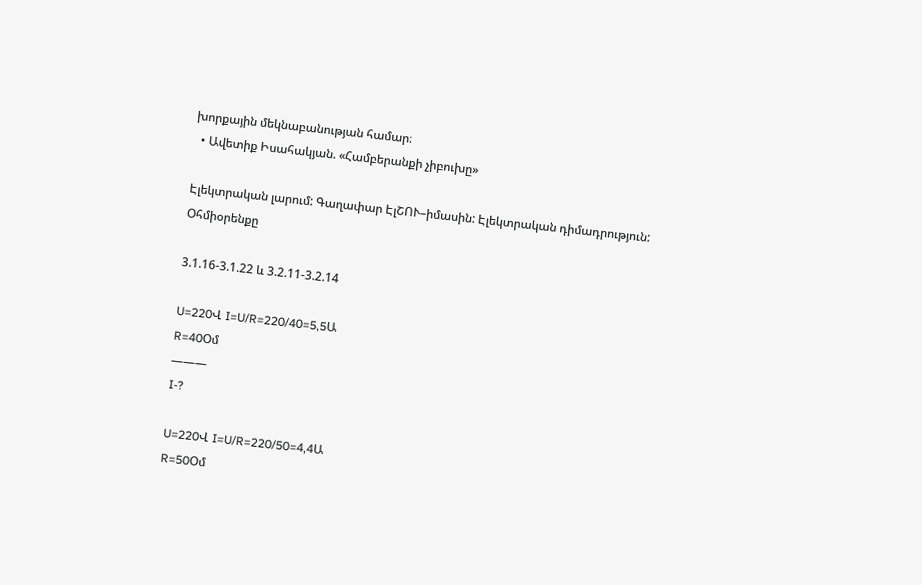խորքային մեկնաբանության համար։
  • Ավետիք Իսահակյան. «Համբերանքի չիբուխը»

Էլեկտրական լարում: Գաղափար ԷլՇՈՒ–իմասին: Էլեկտրական դիմադրություն: Օհմիօրենքը

3.1.16-3.1.22 և 3.2.11-3.2.14

U=220Վ I=U/R=220/40=5,5Ա
R=40Օմ
———
I-?

U=220Վ I=U/R=220/50=4,4Ա
R=50Օմ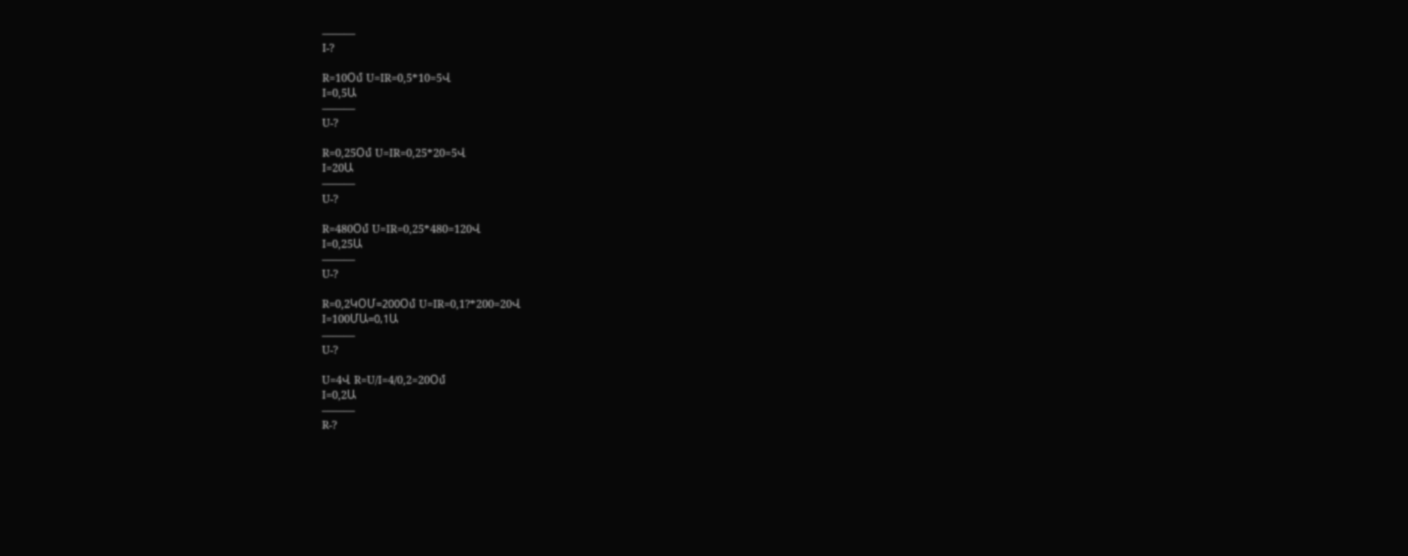———
I-?

R=10Օմ U=IR=0,5*10=5Վ
I=0,5Ա
———
U-?

R=0,25Օմ U=IR=0,25*20=5Վ
I=20Ա
———
U-?

R=480Օմ U=IR=0,25*480=120Վ
I=0,25Ա
———
U-?

R=0,2ԿՕՄ=200Օմ U=IR=0,1?*200=20Վ
I=100ՄԱ=0,1Ա
———
U-?

U=4Վ R=U/I=4/0,2=20Օմ
I=0,2Ա
———
R-?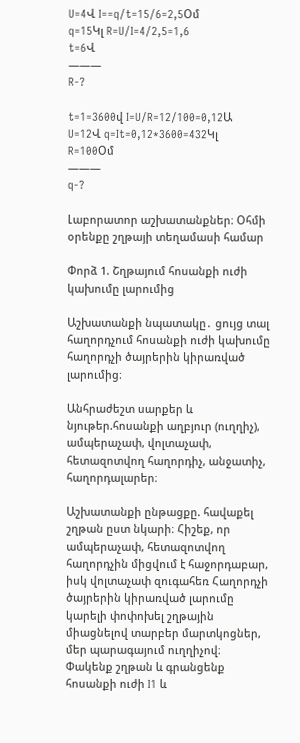U=4Վ I==q/t=15/6=2,5Օմ
q=15Կլ R=U/I=4/2,5=1,6
t=6Վ
———
R-?

t=1=3600վ I=U/R=12/100=0,12Ա
U=12Վ q=It=0,12*3600=432Կլ
R=100Օմ
———
q-?

Լաբորատոր աշխատանքներ։ Օհմի օրենքը շղթայի տեղամասի համար

Փորձ 1. Շղթայում հոսանքի ուժի կախումը լարումից

Աշխատանքի նպատակը․ ցույց տալ հաղորդչում հոսանքի ուժի կախումը հաղորդչի ծայրերին կիրառված լարումից։

Անհրաժեշտ սարքեր և նյութեր.հոսանքի աղբյուր (ուղղիչ), ամպերաչափ, վոլտաչափ, հետազոտվող հաղորդիչ, անջատիչ, հաղորդալարեր։

Աշխատանքի ընթացքը. հավաքել շղթան ըստ նկարի։ Հիշեք, որ ամպերաչափ, հետազոտվող հաղորդչին միցվում է հաջորդաբար, իսկ վոլտաչափ զուգահեռ Հաղորդչի ծայրերին կիրառված լարումը կարելի փոփոխել շղթային միացնելով տարբեր մարտկոցներ, մեր պարագայում ուղղիչով։ Փակենք շղթան և գրանցենք հոսանքի ուժի I1 և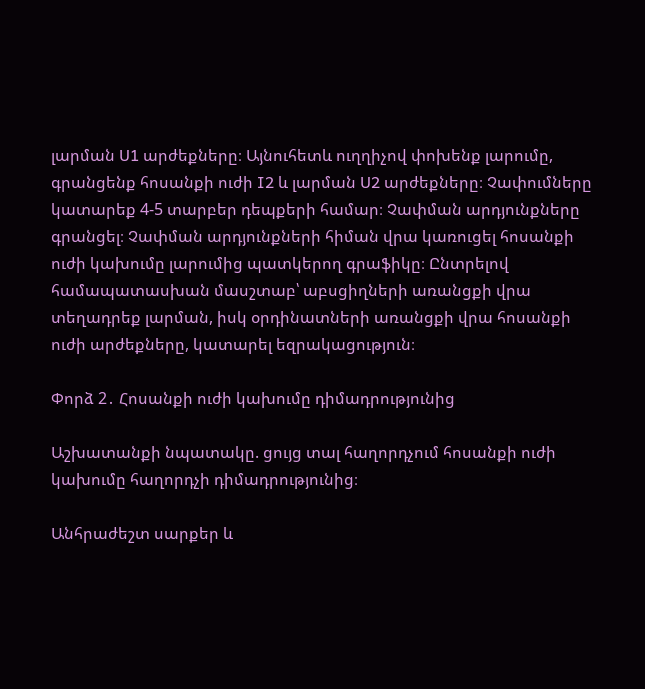լարման U1 արժեքները։ Այնուհետև ուղղիչով փոխենք լարումը, գրանցենք հոսանքի ուժի I2 և լարման U2 արժեքները։ Չափումները կատարեք 4-5 տարբեր դեպքերի համար։ Չափման արդյունքները գրանցել։ Չափման արդյունքների հիման վրա կառուցել հոսանքի ուժի կախումը լարումից պատկերող գրաֆիկը։ Ընտրելով համապատասխան մասշտաբ՝ աբսցիղների առանցքի վրա տեղադրեք լարման, իսկ օրդինատների առանցքի վրա հոսանքի ուժի արժեքները, կատարել եզրակացություն։

Փորձ 2․ Հոսանքի ուժի կախումը դիմադրությունից

Աշխատանքի նպատակը. ցույց տալ հաղորդչում հոսանքի ուժի կախումը հաղորդչի դիմադրությունից։

Անհրաժեշտ սարքեր և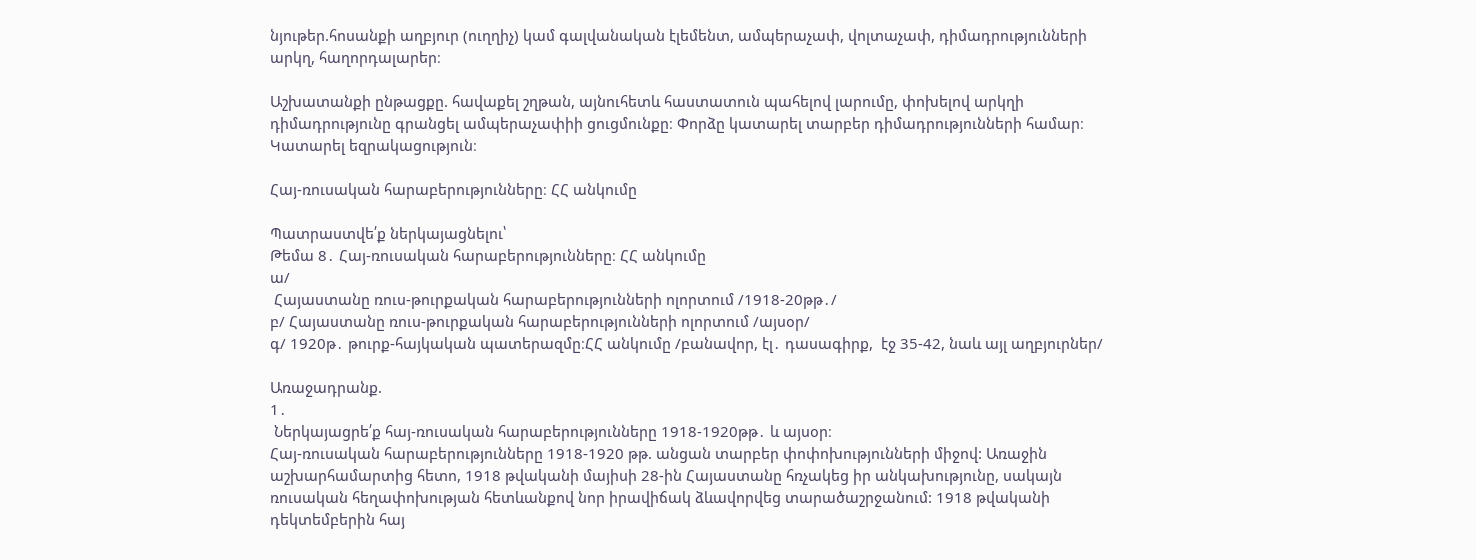նյութեր.հոսանքի աղբյուր (ուղղիչ) կամ գալվանական էլեմենտ, ամպերաչափ, վոլտաչափ, դիմադրությունների արկղ, հաղորդալարեր։

Աշխատանքի ընթացքը. հավաքել շղթան, այնուհետև հաստատուն պահելով լարումը, փոխելով արկղի դիմադրությունը գրանցել ամպերաչափիի ցուցմունքը։ Փորձը կատարել տարբեր դիմադրությունների համար։ Կատարել եզրակացություն։

Հայ-ռուսական հարաբերությունները։ ՀՀ անկումը

Պատրաստվե՛ք ներկայացնելու՝
Թեմա 8․ Հայ-ռուսական հարաբերությունները։ ՀՀ անկումը
ա/
 Հայաստանը ռուս-թուրքական հարաբերությունների ոլորտում /1918-20թթ․/
բ/ Հայաստանը ռուս-թուրքական հարաբերությունների ոլորտում /այսօր/
գ/ 1920թ․ թուրք-հայկական պատերազմը։ՀՀ անկումը /բանավոր, էլ․ դասագիրք,  էջ 35-42, նաև այլ աղբյուրներ/

Առաջադրանք.
1․
 Ներկայացրե՛ք հայ-ռուսական հարաբերությունները 1918-1920թթ․ և այսօր։
Հայ-ռուսական հարաբերությունները 1918-1920 թթ. անցան տարբեր փոփոխությունների միջով: Առաջին աշխարհամարտից հետո, 1918 թվականի մայիսի 28-ին Հայաստանը հռչակեց իր անկախությունը, սակայն ռուսական հեղափոխության հետևանքով նոր իրավիճակ ձևավորվեց տարածաշրջանում: 1918 թվականի դեկտեմբերին հայ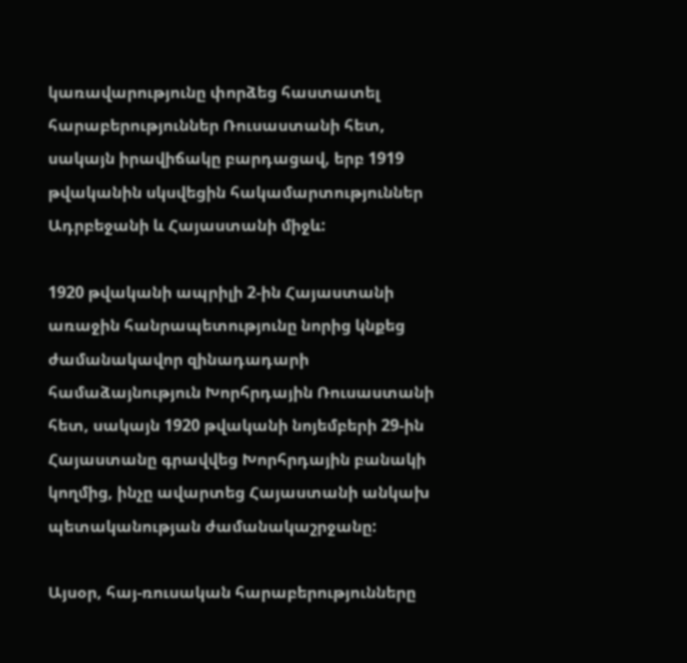կառավարությունը փորձեց հաստատել հարաբերություններ Ռուսաստանի հետ, սակայն իրավիճակը բարդացավ, երբ 1919 թվականին սկսվեցին հակամարտություններ Ադրբեջանի և Հայաստանի միջև:

1920 թվականի ապրիլի 2-ին Հայաստանի առաջին հանրապետությունը նորից կնքեց ժամանակավոր զինադադարի համաձայնություն Խորհրդային Ռուսաստանի հետ, սակայն 1920 թվականի նոյեմբերի 29-ին Հայաստանը գրավվեց Խորհրդային բանակի կողմից, ինչը ավարտեց Հայաստանի անկախ պետականության ժամանակաշրջանը:

Այսօր, հայ-ռուսական հարաբերությունները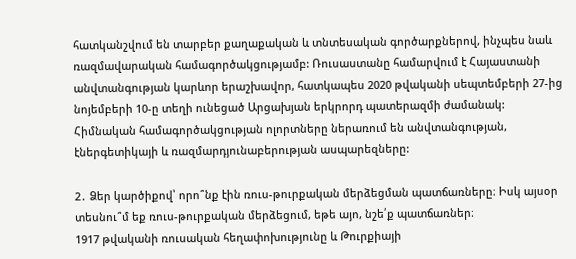հատկանշվում են տարբեր քաղաքական և տնտեսական գործարքներով, ինչպես նաև ռազմավարական համագործակցությամբ: Ռուսաստանը համարվում է Հայաստանի անվտանգության կարևոր երաշխավոր, հատկապես 2020 թվականի սեպտեմբերի 27-ից նոյեմբերի 10-ը տեղի ունեցած Արցախյան երկրորդ պատերազմի ժամանակ: Հիմնական համագործակցության ոլորտները ներառում են անվտանգության, էներգետիկայի և ռազմարդյունաբերության ասպարեզները:

2․ Ձեր կարծիքով՝ որո՞նք էին ռուս-թուրքական մերձեցման պատճառները։ Իսկ այսօր տեսնու՞մ եք ռուս-թուրքական մերձեցում, եթե այո, նշե՛ք պատճառներ։
1917 թվականի ռուսական հեղափոխությունը և Թուրքիայի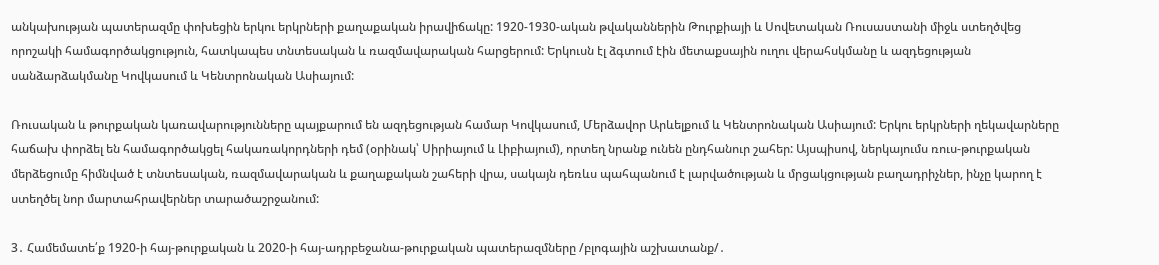անկախության պատերազմը փոխեցին երկու երկրների քաղաքական իրավիճակը: 1920-1930-ական թվականներին Թուրքիայի և Սովետական Ռուսաստանի միջև ստեղծվեց որոշակի համագործակցություն, հատկապես տնտեսական և ռազմավարական հարցերում: Երկուսն էլ ձգտում էին մետաքսային ուղու վերահսկմանը և ազդեցության սանձարձակմանը Կովկասում և Կենտրոնական Ասիայում:

Ռուսական և թուրքական կառավարությունները պայքարում են ազդեցության համար Կովկասում, Մերձավոր Արևելքում և Կենտրոնական Ասիայում: Երկու երկրների ղեկավարները հաճախ փորձել են համագործակցել հակառակորդների դեմ (օրինակ՝ Սիրիայում և Լիբիայում), որտեղ նրանք ունեն ընդհանուր շահեր: Այսպիսով, ներկայումս ռուս-թուրքական մերձեցումը հիմնված է տնտեսական, ռազմավարական և քաղաքական շահերի վրա, սակայն դեռևս պահպանում է լարվածության և մրցակցության բաղադրիչներ, ինչը կարող է ստեղծել նոր մարտահրավերներ տարածաշրջանում:

3․ Համեմատե՛ք 1920-ի հայ-թուրքական և 2020-ի հայ-ադրբեջանա-թուրքական պատերազմները /բլոգային աշխատանք/․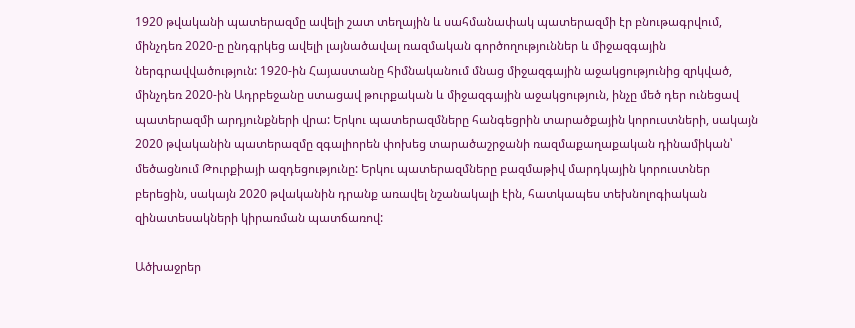1920 թվականի պատերազմը ավելի շատ տեղային և սահմանափակ պատերազմի էր բնութագրվում, մինչդեռ 2020-ը ընդգրկեց ավելի լայնածավալ ռազմական գործողություններ և միջազգային ներգրավվածություն: 1920-ին Հայաստանը հիմնականում մնաց միջազգային աջակցությունից զրկված, մինչդեռ 2020-ին Ադրբեջանը ստացավ թուրքական և միջազգային աջակցություն, ինչը մեծ դեր ունեցավ պատերազմի արդյունքների վրա: Երկու պատերազմները հանգեցրին տարածքային կորուստների, սակայն 2020 թվականին պատերազմը զգալիորեն փոխեց տարածաշրջանի ռազմաքաղաքական դինամիկան՝ մեծացնում Թուրքիայի ազդեցությունը: Երկու պատերազմները բազմաթիվ մարդկային կորուստներ բերեցին, սակայն 2020 թվականին դրանք առավել նշանակալի էին, հատկապես տեխնոլոգիական զինատեսակների կիրառման պատճառով:

Ածխաջրեր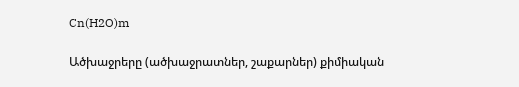Cn(H2O)m

Ածխաջրերը (ածխաջրատներ, շաքարներ) քիմիական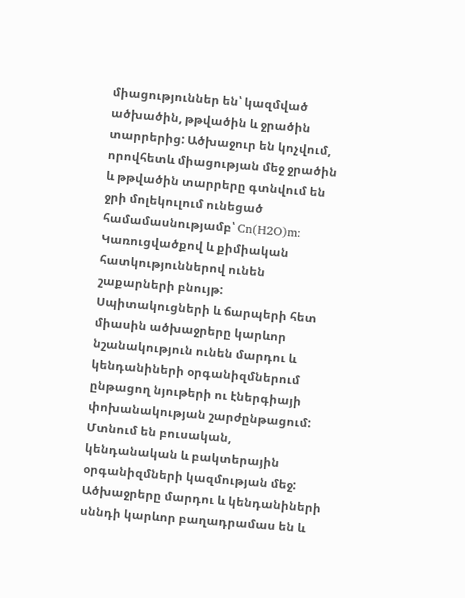միացություններ են՝ կազմված ածխածին, թթվածին և ջրածին տարրերից: Ածխաջուր են կոչվում, որովհետև միացության մեջ ջրածին և թթվածին տարրերը գտնվում են ջրի մոլեկուլում ունեցած համամասնությամբ՝ Cn(H2O)m: Կառուցվածքով և քիմիական հատկություններով ունեն շաքարների բնույթ: Սպիտակուցների և ճարպերի հետ միասին ածխաջրերը կարևոր նշանակություն ունեն մարդու և կենդանիների օրգանիզմներում ընթացող նյութերի ու էներգիայի փոխանակության շարժընթացում: Մտնում են բուսական, կենդանական և բակտերային օրգանիզմների կազմության մեջ: Ածխաջրերը մարդու և կենդանիների սննդի կարևոր բաղադրամաս են և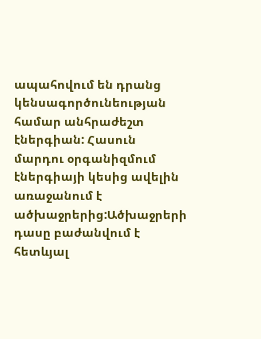ապահովում են դրանց կենսագործունեության համար անհրաժեշտ էներգիան: Հասուն մարդու օրգանիզմում էներգիայի կեսից ավելին առաջանում է ածխաջրերից:Ածխաջրերի դասը բաժանվում է հետևյալ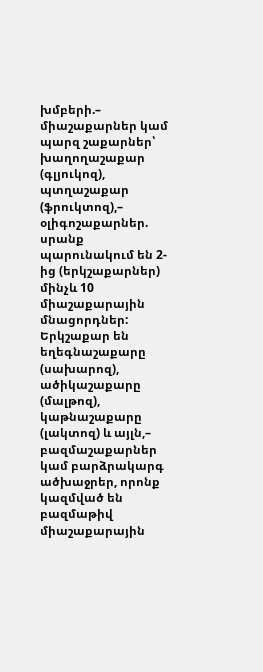խմբերի.– միաշաքարներ կամ պարզ շաքարներ՝ խաղողաշաքար (գլյուկոզ), պտղաշաքար (ֆրուկտոզ),– օլիգոշաքարներ. սրանք պարունակում են 2-ից (երկշաքարներ) մինչև 10 միաշաքարային մնացորդներ: Երկշաքար են եղեգնաշաքարը (սախարոզ), ածիկաշաքարը (մալթոզ), կաթնաշաքարը (լակտոզ) և այլն,– բազմաշաքարներ կամ բարձրակարգ ածխաջրեր, որոնք կազմված են բազմաթիվ միաշաքարային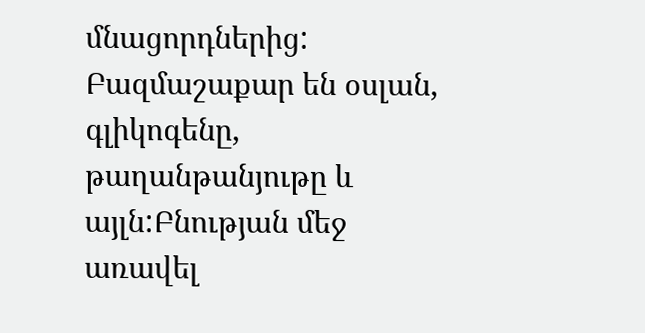մնացորդներից: Բազմաշաքար են օսլան, գլիկոգենը, թաղանթանյութը և այլն:Բնության մեջ առավել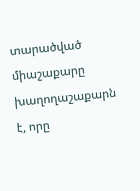տարածված միաշաքարը խաղողաշաքարն է, որը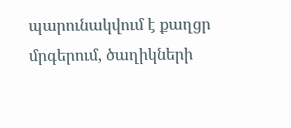պարունակվում է քաղցր մրգերում, ծաղիկների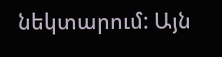նեկտարում: Այն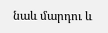նաև մարդու և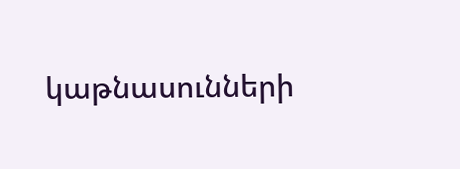կաթնասունների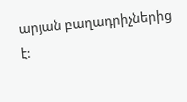արյան բաղադրիչներից է: